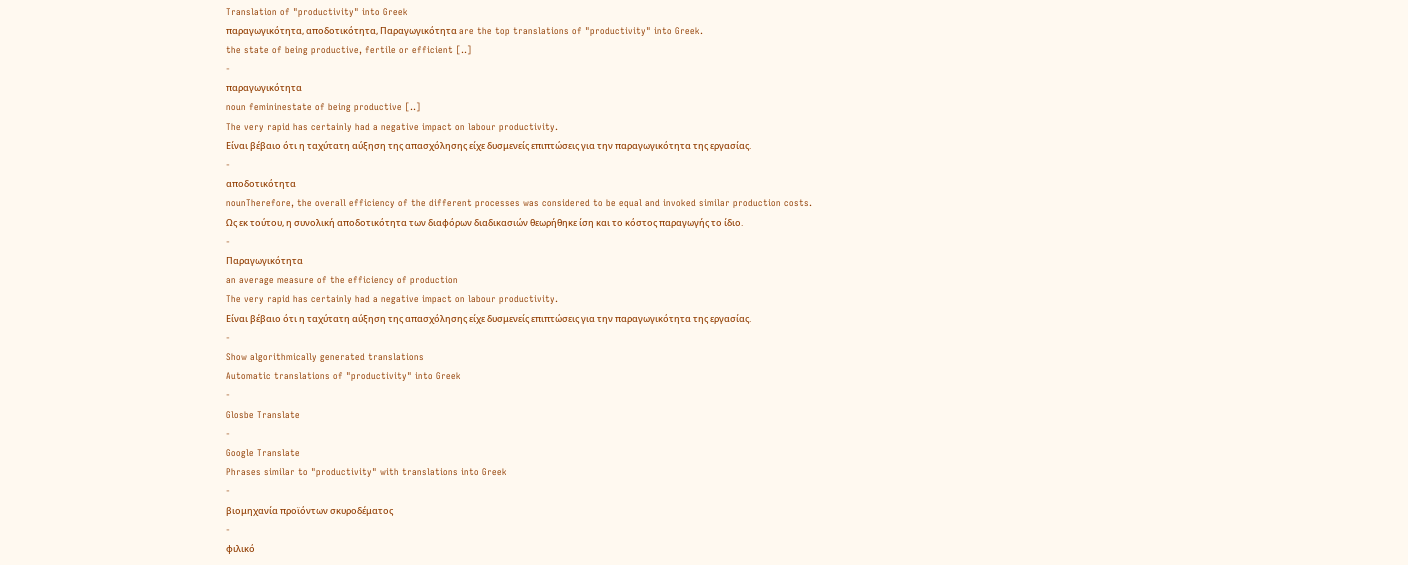Translation of "productivity" into Greek
παραγωγικότητα, αποδοτικότητα, Παραγωγικότητα are the top translations of "productivity" into Greek.
the state of being productive, fertile or efficient [..]
-
παραγωγικότητα
noun femininestate of being productive [..]
The very rapid has certainly had a negative impact on labour productivity.
Είναι βέβαιο ότι η ταχύτατη αύξηση της απασχόλησης είχε δυσμενείς επιπτώσεις για την παραγωγικότητα της εργασίας.
-
αποδοτικότητα
nounTherefore, the overall efficiency of the different processes was considered to be equal and invoked similar production costs.
Ως εκ τούτου, η συνολική αποδοτικότητα των διαφόρων διαδικασιών θεωρήθηκε ίση και το κόστος παραγωγής το ίδιο.
-
Παραγωγικότητα
an average measure of the efficiency of production
The very rapid has certainly had a negative impact on labour productivity.
Είναι βέβαιο ότι η ταχύτατη αύξηση της απασχόλησης είχε δυσμενείς επιπτώσεις για την παραγωγικότητα της εργασίας.
-
Show algorithmically generated translations
Automatic translations of "productivity" into Greek
-
Glosbe Translate
-
Google Translate
Phrases similar to "productivity" with translations into Greek
-
βιομηχανία προϊόντων σκυροδέματος
-
φιλικό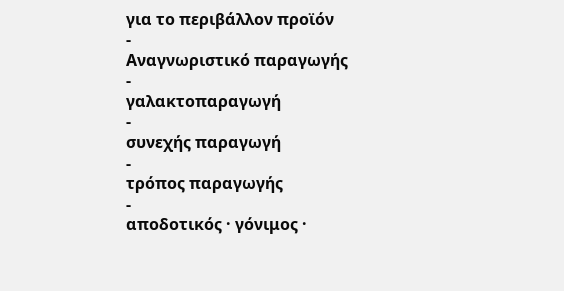για το περιβάλλον προϊόν
-
Αναγνωριστικό παραγωγής
-
γαλακτοπαραγωγή
-
συνεχής παραγωγή
-
τρόπος παραγωγής
-
αποδοτικός · γόνιμος ·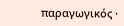παραγωγικός ·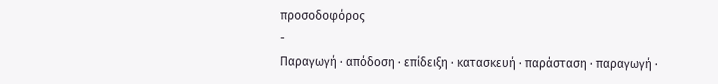προσοδοφόρος
-
Παραγωγή · απόδοση · επίδειξη · κατασκευή · παράσταση · παραγωγή ·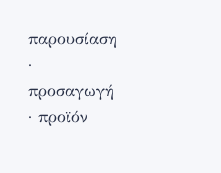παρουσίαση · προσαγωγή · προϊόν